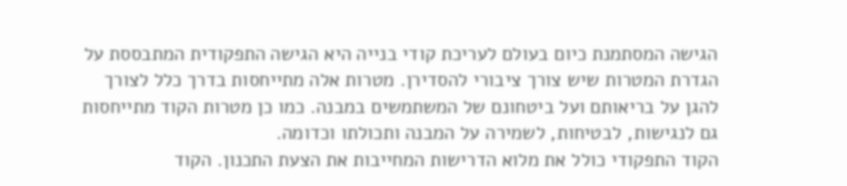הגישה המסתמנת כיום בעולם לעריכת קודי בנייה היא הגישה התפקודית המתבססת על הגדרת המטרות שיש צורך ציבורי להסדירן. מטרות אלה מתייחסות בדרך כלל לצורך להגן על בריאותם ועל ביטחונם של המשתמשים במבנה. כמו כן מטרות הקוד מתייחסות גם לנגישות, לבטיחות, לשמירה על המבנה ותכולתו וכדומה.
הקוד התפקודי כולל את מלוא הדרישות המחייבות את הצעת התכנון. הקוד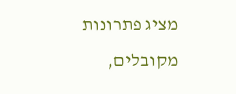מציג פתרונות מקובלים,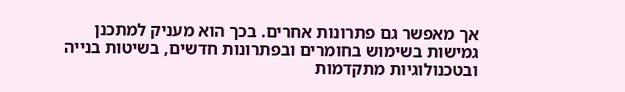אך מאפשר גם פתרונות אחרים. בכך הוא מעניק למתכנן גמישות בשימוש בחומרים ובפתרונות חדשים, בשיטות בנייה ובטכנולוגיות מתקדמות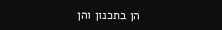הן בתכנון והן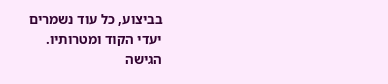בביצוע, כל עוד נשמרים יעדי הקוד ומטרותיו.
הגישה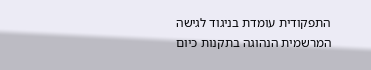התפקודית עומדת בניגוד לגישה המרשמית הנהוגה בתקנות כיום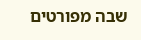שבה מפורטים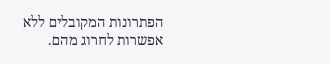הפתרונות המקובלים ללא אפשרות לחרוג מהם.